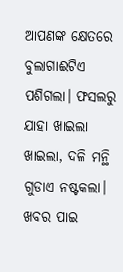ଆପଣଙ୍କ କ୍ଷେତରେ ବୁଲାଗାଈଟିଏ ପଶିଗଲା। ଫସଲରୁ ଯାହା ଖାଇଲା ଖାଇଲା, ଦଳି ମନ୍ଥି ଗୁଡାଏ ନଷ୍ଟକଲା। ଖବର ପାଇ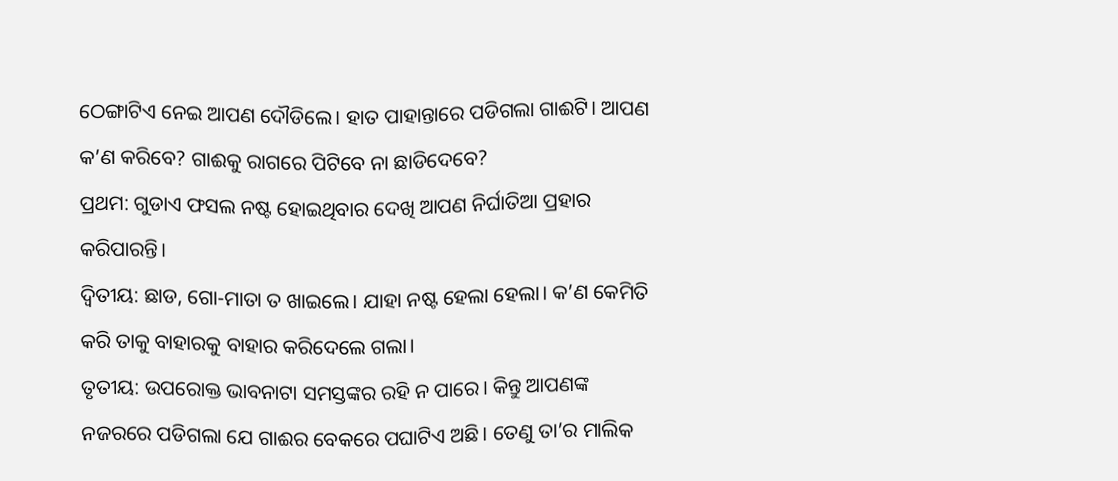ଠେଙ୍ଗାଟିଏ ନେଇ ଆପଣ ଦୌଡିଲେ। ହାତ ପାହାନ୍ତାରେ ପଡିଗଲା ଗାଈଟି। ଆପଣ କ’ଣ କରିବେ? ଗାଈକୁ ରାଗରେ ପିଟିବେ ନା ଛାଡିଦେବେ?
ପ୍ରଥମ: ଗୁଡାଏ ଫସଲ ନଷ୍ଟ ହୋଇଥିବାର ଦେଖି ଆପଣ ନିର୍ଘାତିଆ ପ୍ରହାର କରିପାରନ୍ତି।
ଦ୍ୱିତୀୟ: ଛାଡ, ଗୋ-ମାତା ତ ଖାଇଲେ। ଯାହା ନଷ୍ଟ ହେଲା ହେଲା। କ’ଣ କେମିତି କରି ତାକୁ ବାହାରକୁ ବାହାର କରିଦେଲେ ଗଲା।
ତୃତୀୟ: ଉପରୋକ୍ତ ଭାବନାଟା ସମସ୍ତଙ୍କର ରହି ନ ପାରେ। କିନ୍ତୁ ଆପଣଙ୍କ ନଜରରେ ପଡିଗଲା ଯେ ଗାଈର ବେକରେ ପଘାଟିଏ ଅଛି। ତେଣୁ ତା’ର ମାଲିକ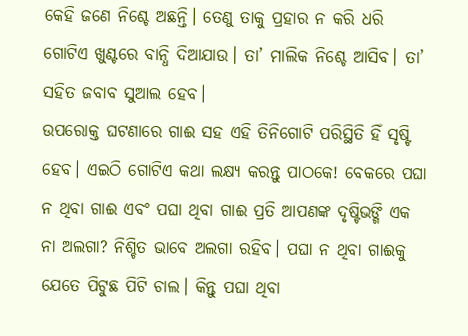କେହି ଜଣେ ନିଶ୍ଚେ ଅଛନ୍ତି। ତେଣୁ ତାକୁ ପ୍ରହାର ନ କରି ଧରି ଗୋଟିଏ ଖୁଣ୍ଟରେ ବାନ୍ଧି ଦିଆଯାଉ। ତା’ ମାଲିକ ନିଶ୍ଚେ ଆସିବ। ତା’ ସହିତ ଜବାବ ସୁଆଲ ହେବ।
ଉପରୋକ୍ତ ଘଟଣାରେ ଗାଈ ସହ ଏହି ତିନିଗୋଟି ପରିସ୍ଥିତି ହିଁ ସୃଷ୍ଟି ହେବ। ଏଇଠି ଗୋଟିଏ କଥା ଲକ୍ଷ୍ୟ କରନ୍ତୁ ପାଠକେ! ବେକରେ ପଘା ନ ଥିବା ଗାଈ ଏବଂ ପଘା ଥିବା ଗାଈ ପ୍ରତି ଆପଣଙ୍କ ଦୃଷ୍ଟିଭଙ୍ଗି ଏକ ନା ଅଲଗା? ନିଶ୍ଚିତ ଭାବେ ଅଲଗା ରହିବ। ପଘା ନ ଥିବା ଗାଈକୁ ଯେତେ ପିଟୁଛ ପିଟି ଚାଲ। କିନ୍ତୁ ପଘା ଥିବା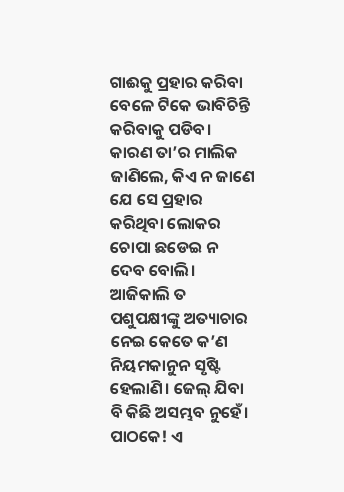ଗାଈକୁ ପ୍ରହାର କରିବା ବେଳେ ଟିକେ ଭାବିଚିନ୍ତି କରିବାକୁ ପଡିବ। କାରଣ ତା’ର ମାଲିକ ଜାଣିଲେ, କିଏ ନ ଜାଣେ ଯେ ସେ ପ୍ରହାର କରିଥିବା ଲୋକର ଚୋପା ଛଡେଇ ନ ଦେବ ବୋଲି। ଆଜିକାଲି ତ ପଶୁପକ୍ଷୀଙ୍କୁ ଅତ୍ୟାଚାର ନେଇ କେତେ କ’ଣ ନିୟମକାନୁନ ସୃଷ୍ଟି ହେଲାଣି। ଜେଲ୍ ଯିବା ବି କିଛି ଅସମ୍ଭବ ନୁହେଁ।
ପାଠକେ! ଏ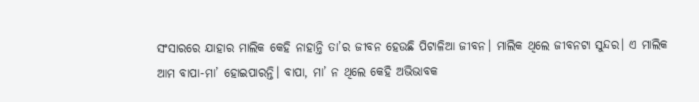ସଂସାରରେ ଯାହାର ମାଲିକ କେହି ନାହାନ୍ତି ତା’ର ଜୀବନ ହେଉଛି ପିଟାଳିଆ ଜୀବନ। ମାଲିକ ଥିଲେ ଜୀବନଟା ସୁନ୍ଦର। ଏ ମାଲିକ ଆମ ବାପା-ମା’ ହୋଇପାରନ୍ତି। ବାପା, ମା’ ନ ଥିଲେ କେହି ଅଭିଭାବକ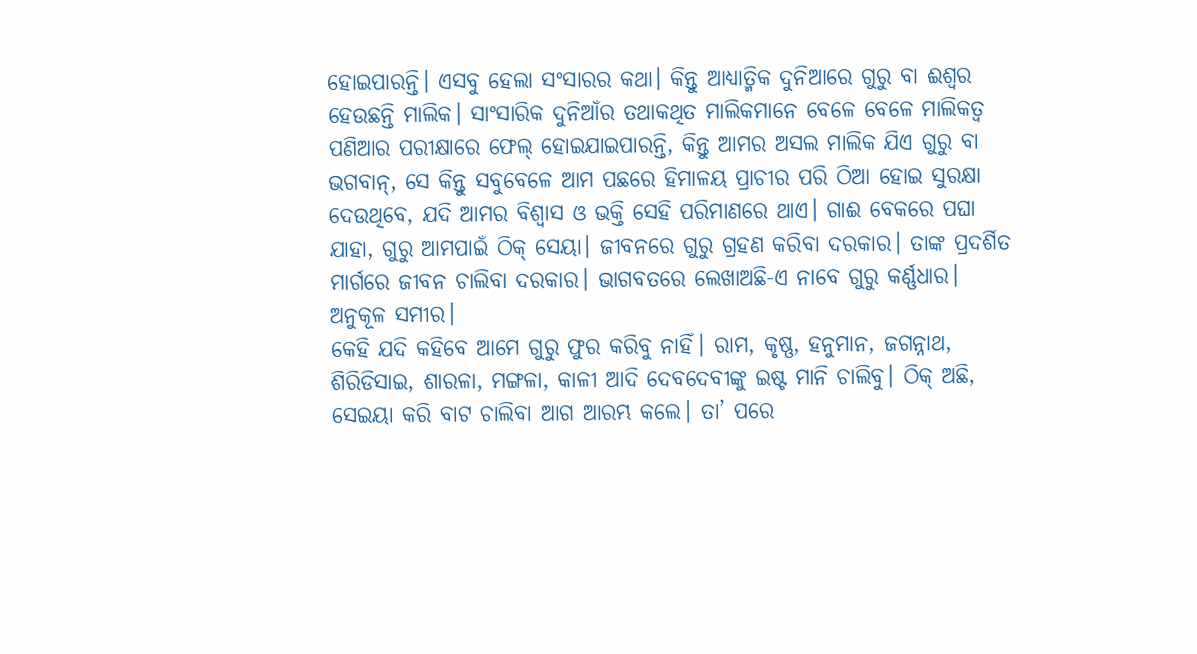ହୋଇପାରନ୍ତି। ଏସବୁ ହେଲା ସଂସାରର କଥା। କିନ୍ତୁ ଆଧ୍ୟାତ୍ମିକ ଦୁନିଆରେ ଗୁରୁ ବା ଈଶ୍ୱର ହେଉଛନ୍ତି ମାଲିକ। ସାଂସାରିକ ଦୁନିଆଁର ତଥାକଥିତ ମାଲିକମାନେ ବେଳେ ବେଳେ ମାଲିକତ୍ୱ ପଣିଆର ପରୀକ୍ଷାରେ ଫେଲ୍ ହୋଇଯାଇପାରନ୍ତି, କିନ୍ତୁ ଆମର ଅସଲ ମାଲିକ ଯିଏ ଗୁରୁ ବା ଭଗବାନ୍, ସେ କିନ୍ତୁ ସବୁବେଳେ ଆମ ପଛରେ ହିମାଳୟ ପ୍ରାଚୀର ପରି ଠିଆ ହୋଇ ସୁରକ୍ଷା ଦେଉଥିବେ, ଯଦି ଆମର ବିଶ୍ୱାସ ଓ ଭକ୍ତି ସେହି ପରିମାଣରେ ଥାଏ। ଗାଈ ବେକରେ ପଘା ଯାହା, ଗୁରୁ ଆମପାଇଁ ଠିକ୍ ସେୟା। ଜୀବନରେ ଗୁରୁ ଗ୍ରହଣ କରିବା ଦରକାର। ତାଙ୍କ ପ୍ରଦର୍ଶିତ ମାର୍ଗରେ ଜୀବନ ଚାଲିବା ଦରକାର। ଭାଗବତରେ ଲେଖାଅଛି-ଏ ନାବେ ଗୁରୁ କର୍ଣ୍ଣଧାର। ଅନୁକୂଳ ସମୀର।
କେହି ଯଦି କହିବେ ଆମେ ଗୁରୁ ଫୁର କରିବୁ ନାହିଁ। ରାମ, କୃଷ୍ଣ, ହନୁମାନ, ଜଗନ୍ନାଥ, ଶିରିଡିସାଇ, ଶାରଳା, ମଙ୍ଗଳା, କାଳୀ ଆଦି ଦେବଦେବୀଙ୍କୁ ଇଷ୍ଟ ମାନି ଚାଲିବୁ। ଠିକ୍ ଅଛି, ସେଇୟା କରି ବାଟ ଚାଲିବା ଆଗ ଆରମ୍ଭ କଲେ। ତା’ ପରେ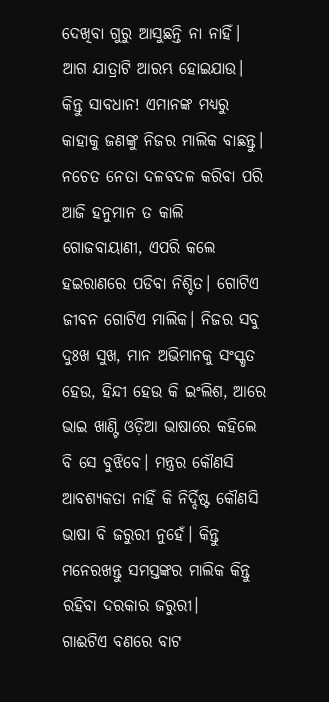ଦେଖିବା ଗୁରୁ ଆସୁଛନ୍ତି ନା ନାହିଁ। ଆଗ ଯାତ୍ରାଟି ଆରମ୍ଭ ହୋଇଯାଉ। କିନ୍ତୁ ସାବଧାନ! ଏମାନଙ୍କ ମଧ୍ୟରୁ କାହାକୁ ଜଣଙ୍କୁ ନିଜର ମାଲିକ ବାଛନ୍ତୁ। ନଚେତ ନେତା ଦଳବଦଳ କରିବା ପରି ଆଜି ହନୁମାନ ତ କାଲି ଗୋଜବାୟାଣୀ, ଏପରି କଲେ ହଇରାଣରେ ପଡିବା ନିଶ୍ଚିତ। ଗୋଟିଏ ଜୀବନ ଗୋଟିଏ ମାଲିକ। ନିଜର ସବୁ ଦୁଃଖ ସୁଖ, ମାନ ଅଭିମାନକୁ ସଂସ୍କୃତ ହେଉ, ହିନ୍ଦୀ ହେଉ କି ଇଂଲିଶ, ଆରେ ଭାଇ ଖାଣ୍ଟି ଓଡ଼ିଆ ଭାଷାରେ କହିଲେ ବି ସେ ବୁଝିବେ। ମନ୍ତ୍ରର କୌଣସି ଆବଶ୍ୟକତା ନାହିଁ କି ନିର୍ଦ୍ଦିଷ୍ଟ କୌଣସି ଭାଷା ବି ଜରୁରୀ ନୁହେଁ। କିନ୍ତୁ ମନେରଖନ୍ତୁ ସମସ୍ତଙ୍କର ମାଲିକ କିନ୍ତୁ ରହିବା ଦରକାର ଜରୁରୀ।
ଗାଈଟିଏ ବଣରେ ବାଟ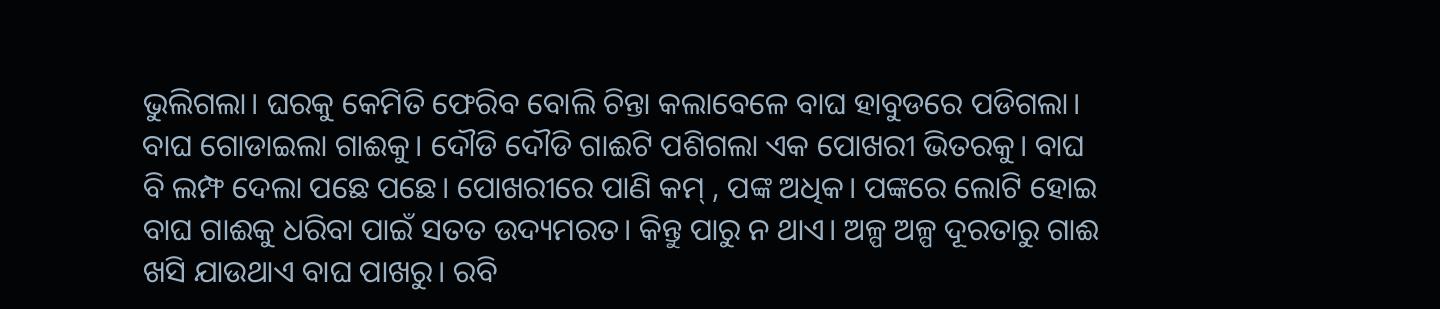ଭୁଲିଗଲା। ଘରକୁ କେମିତି ଫେରିବ ବୋଲି ଚିନ୍ତା କଲାବେଳେ ବାଘ ହାବୁଡରେ ପଡିଗଲା। ବାଘ ଗୋଡାଇଲା ଗାଈକୁ। ଦୌଡି ଦୌଡି ଗାଈଟି ପଶିଗଲା ଏକ ପୋଖରୀ ଭିତରକୁ। ବାଘ ବି ଲମ୍ଫ ଦେଲା ପଛେ ପଛେ। ପୋଖରୀରେ ପାଣି କମ୍ , ପଙ୍କ ଅଧିକ। ପଙ୍କରେ ଲୋଟି ହୋଇ ବାଘ ଗାଈକୁ ଧରିବା ପାଇଁ ସତତ ଉଦ୍ୟମରତ। କିନ୍ତୁ ପାରୁ ନ ଥାଏ। ଅଳ୍ପ ଅଳ୍ପ ଦୂରତାରୁ ଗାଈ ଖସି ଯାଉଥାଏ ବାଘ ପାଖରୁ। ରବି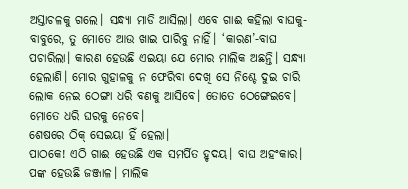ଅସ୍ତାଚଳକୁ ଗଲେ। ସନ୍ଧ୍ୟା ମାଡି ଆସିଲା। ଏବେ ଗାଈ କହିଲା ବାଘକୁ-ବାବୁରେ, ତୁ ମୋତେ ଆଉ ଖାଇ ପାରିବୁ ନାହିଁ। ‘କାରଣ’-ବାଘ ପଚାରିଲା। କାରଣ ହେଉଛି ଏଇୟା ଯେ ମୋର ମାଲିକ ଅଛନ୍ତି। ସନ୍ଧ୍ୟା ହେଲାଣି। ମୋର ଗୁହାଳକୁ ନ ଫେରିବା ଦେଖି ସେ ନିଶ୍ଚେ ଦୁଇ ଚାରି ଲୋକ ନେଇ ଠେଙ୍ଗା ଧରି ବଣକୁ ଆସିବେ। ତୋତେ ଠେଙ୍ଗେଇବେ। ମୋତେ ଧରି ଘରକୁ ନେବେ।
ଶେଷରେ ଠିକ୍ ସେଇୟା ହିଁ ହେଲା।
ପାଠକେ! ଏଠି ଗାଈ ହେଉଛି ଏକ ସମର୍ପିତ ହୃଦୟ। ବାଘ ଅହଂକାର। ପଙ୍କ ହେଉଛି ଜଞ୍ଜାଳ। ମାଲିକ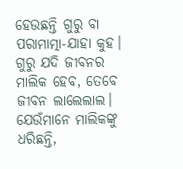ହେଉଛନ୍ତି ଗୁରୁ ବା ପରାମାତ୍ମା-ଯାହା କୁହ।
ଗୁରୁ ଯଦି ଜୀବନର ମାଲିକ ହେବ, ତେବେ ଜୀବନ ଲାଲେଲାଲ। ଯେଉଁମାନେ ମାଲିକଙ୍କୁ ଧରିଛନ୍ତି,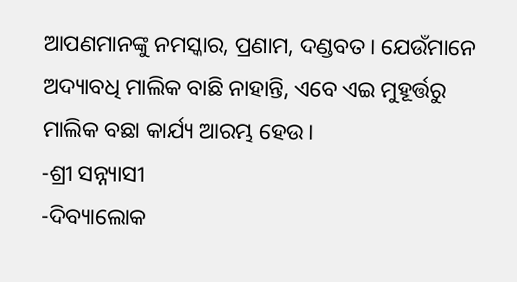ଆପଣମାନଙ୍କୁ ନମସ୍କାର, ପ୍ରଣାମ, ଦଣ୍ଡବତ। ଯେଉଁମାନେ ଅଦ୍ୟାବଧି ମାଲିକ ବାଛି ନାହାନ୍ତି, ଏବେ ଏଇ ମୁହୂର୍ତ୍ତରୁ ମାଲିକ ବଛା କାର୍ଯ୍ୟ ଆରମ୍ଭ ହେଉ।
-ଶ୍ରୀ ସନ୍ନ୍ୟାସୀ
-ଦିବ୍ୟାଲୋକ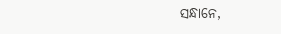ସନ୍ଧାନେ,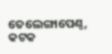ତେଲେଙ୍ଗାପେଣ୍ଠ, କଟକ